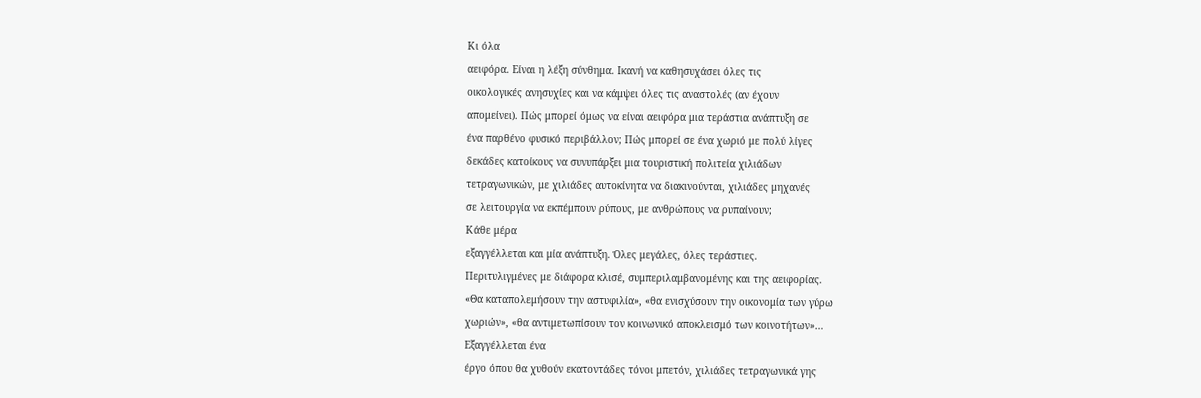Κι όλα
αειφόρα. Είναι η λέξη σύνθημα. Ικανή να καθησυχάσει όλες τις
οικολογικές ανησυχίες και να κάμψει όλες τις αναστολές (αν έχουν
απομείνει). Πώς μπορεί όμως να είναι αειφόρα μια τεράστια ανάπτυξη σε
ένα παρθένο φυσικό περιβάλλον; Πώς μπορεί σε ένα χωριό με πολύ λίγες
δεκάδες κατοίκους να συνυπάρξει μια τουριστική πολιτεία χιλιάδων
τετραγωνικών, με χιλιάδες αυτοκίνητα να διακινούνται, χιλιάδες μηχανές
σε λειτουργία να εκπέμπουν ρύπους, με ανθρώπους να ρυπαίνουν;
Κάθε μέρα
εξαγγέλλεται και μία ανάπτυξη. Όλες μεγάλες, όλες τεράστιες.
Περιτυλιγμένες με διάφορα κλισέ, συμπεριλαμβανομένης και της αειφορίας.
«Θα καταπολεμήσουν την αστυφιλία», «θα ενισχύσουν την οικονομία των γύρω
χωριών», «θα αντιμετωπίσουν τον κοινωνικό αποκλεισμό των κοινοτήτων»…
Εξαγγέλλεται ένα
έργο όπου θα χυθούν εκατοντάδες τόνοι μπετόν, χιλιάδες τετραγωνικά γης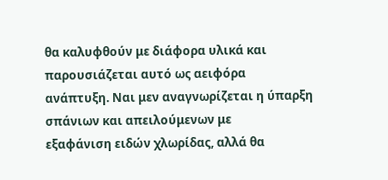θα καλυφθούν με διάφορα υλικά και παρουσιάζεται αυτό ως αειφόρα
ανάπτυξη. Ναι μεν αναγνωρίζεται η ύπαρξη σπάνιων και απειλούμενων με
εξαφάνιση ειδών χλωρίδας, αλλά θα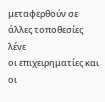μεταφερθούν σε άλλες τοποθεσίες λένε
οι επιχειρηματίες και οι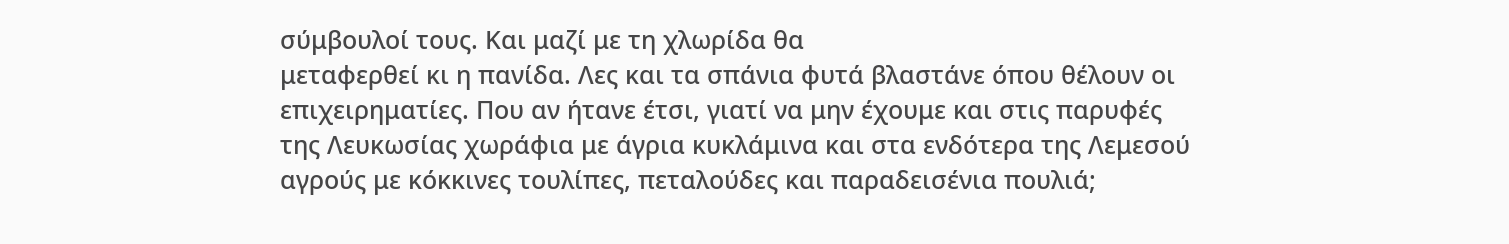σύμβουλοί τους. Και μαζί με τη χλωρίδα θα
μεταφερθεί κι η πανίδα. Λες και τα σπάνια φυτά βλαστάνε όπου θέλουν οι
επιχειρηματίες. Που αν ήτανε έτσι, γιατί να μην έχουμε και στις παρυφές
της Λευκωσίας χωράφια με άγρια κυκλάμινα και στα ενδότερα της Λεμεσού
αγρούς με κόκκινες τουλίπες, πεταλούδες και παραδεισένια πουλιά;